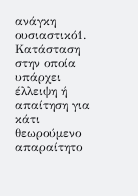ανάγκη
ουσιαστικό1. Κατάσταση στην οποία υπάρχει έλλειψη ή απαίτηση για κάτι θεωρούμενο απαραίτητο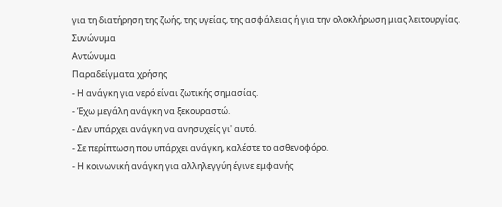για τη διατήρηση της ζωής, της υγείας, της ασφάλειας ή για την ολοκλήρωση μιας λειτουργίας.
Συνώνυμα
Αντώνυμα
Παραδείγματα χρήσης
- Η ανάγκη για νερό είναι ζωτικής σημασίας.
- Έχω μεγάλη ανάγκη να ξεκουραστώ.
- Δεν υπάρχει ανάγκη να ανησυχείς γι' αυτό.
- Σε περίπτωση που υπάρχει ανάγκη, καλέστε το ασθενοφόρο.
- Η κοινωνική ανάγκη για αλληλεγγύη έγινε εμφανής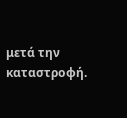μετά την καταστροφή.